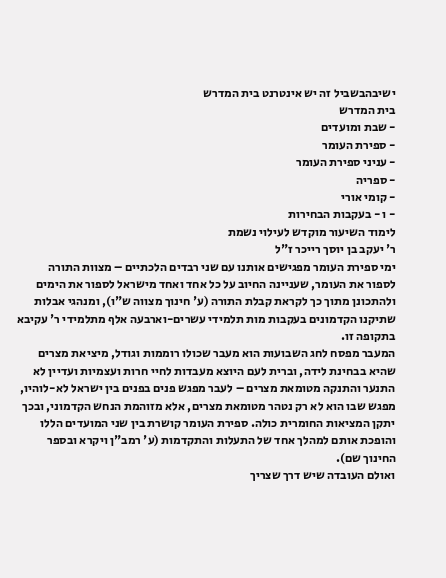ישיבהבשביל זה יש אינטרנט בית המדרש
בית המדרש
- שבת ומועדים
- ספירת העומר
- עניני ספירת העומר
- ספריה
- קומי אורי
- ו - בעקבות הבחירות
לימוד השיעור מוקדש לעילוי נשמת
ר' יעקב בן יוסך רייכר ז"ל
ימי ספירת העומר מפגישים אותנו עם שני רבדים הלכתיים – מצוות התורה לספור את העומר, שעניינה החיוב על כל אחד ואחד מישראל לספור את הימים ולהתכונן מתוך כך לקראת קבלת התורה (ע' חינוך מצווה ש"ו), ומנהגי אבלות שתיקנו הקדמונים בעקבות מות תלמידי עשרים-וארבעה אלף מתלמידי ר' עקיבא בתקופה זו.
המעבר מפסח לחג השבועות הוא מעבר שכולו רוממות וגודל, מיציאת מצרים שהיא בבחינת לידה, וברית לעם היוצא מעבדות לחיי חרות ועצמיות ועדיין לא התנער והתנקה מטומאת מצרים – לעבר מפגש פנים בפנים בין ישראל לא-לוהיו, מפגש שבו הוא לא רק נטהר מטומאת מצרים, אלא מזוהמת הנחש הקדמוני, ובכך יתקן המציאות החומרית כולה. ספירת העומר קושרת בין שני המועדים הללו והופכת אותם למהלך אחד של התעלות והתקדמות (ע' רמב"ן ויקרא ובספר החינוך שם).
ואולם העובדה שיש דרך שצריך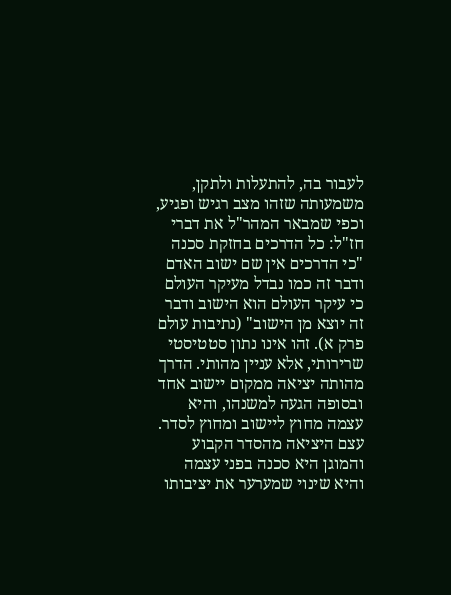לעבור בה, להתעלות ולתקן, משמעותה שזהו מצב רגיש ופגיע, וכפי שמבאר המהר"ל את דברי חז"ל: כל הדרכים בחזקת סכנה "כי הדרכים אין שם ישוב האדם ודבר זה כמו נבדל מעיקר העולם כי עיקר העולם הוא הישוב ודבר זה יוצא מן הישוב" (נתיבות עולם פרק א). זהו אינו נתון סטטיסטי שרירותי, אלא עניין מהותי. הדרך מהותה יציאה ממקום יישוב אחד ובסופה הגעה למשנהו, והיא עצמה מחוץ ליישוב ומחוץ לסדר. עצם היציאה מהסדר הקבוע והמוגן היא סכנה בפני עצמה והיא שינוי שמערער את יציבותו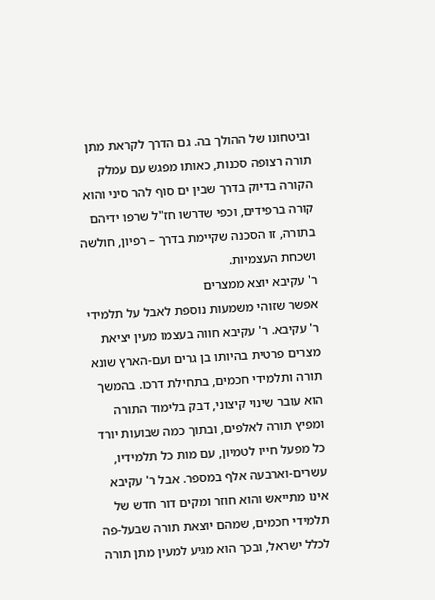וביטחונו של ההולך בה. גם הדרך לקראת מתן תורה רצופה סכנות, כאותו מפגש עם עמלק הקורה בדיוק בדרך שבין ים סוף להר סיני והוא קורה ברפידים, וכפי שדרשו חז"ל שרפו ידיהם בתורה, זו הסכנה שקיימת בדרך – רפיון, חולשה ושכחת העצמיות.
ר' עקיבא יוצא ממצרים
אפשר שזוהי משמעות נוספת לאבל על תלמידי ר' עקיבא. ר' עקיבא חווה בעצמו מעין יציאת מצרים פרטית בהיותו בן גרים ועם-הארץ שונא תורה ותלמידי חכמים, בתחילת דרכו. בהמשך הוא עובר שינוי קיצוני, דבק בלימוד התורה ומפיץ תורה לאלפים, ובתוך כמה שבועות יורד כל מפעל חייו לטמיון, עם מות כל תלמידיו, עשרים-וארבעה אלף במספר. אבל ר' עקיבא אינו מתייאש והוא חוזר ומקים דור חדש של תלמידי חכמים, שמהם יוצאת תורה שבעל-פה לכלל ישראל, ובכך הוא מגיע למעין מתן תורה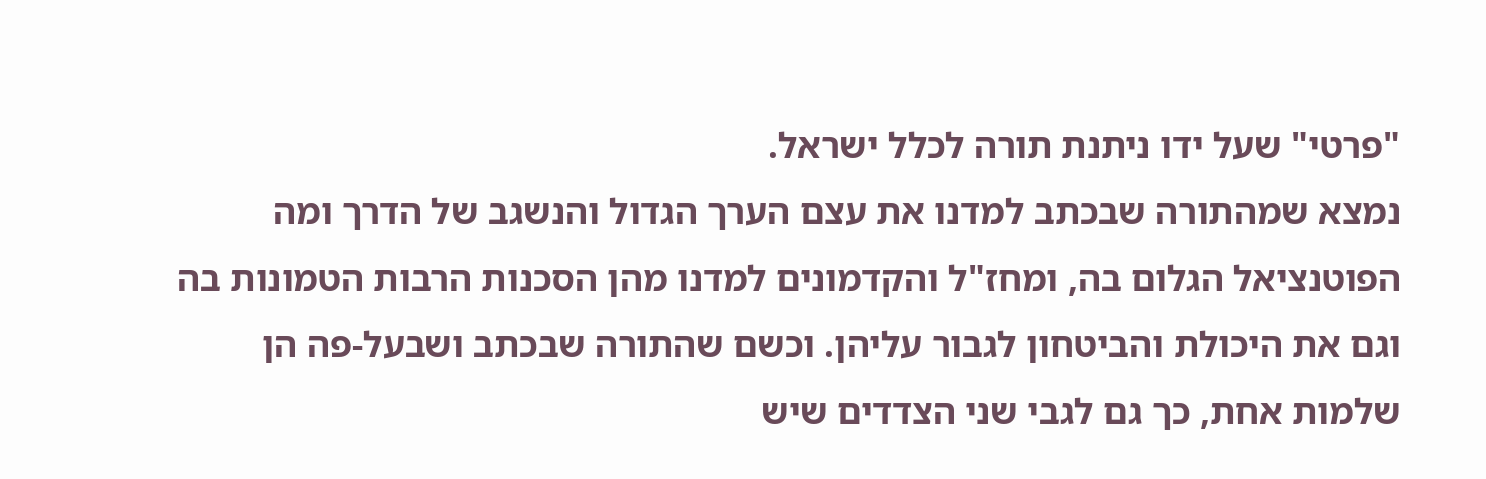"פרטי" שעל ידו ניתנת תורה לכלל ישראל.
נמצא שמהתורה שבכתב למדנו את עצם הערך הגדול והנשגב של הדרך ומה הפוטנציאל הגלום בה, ומחז"ל והקדמונים למדנו מהן הסכנות הרבות הטמונות בה וגם את היכולת והביטחון לגבור עליהן. וכשם שהתורה שבכתב ושבעל-פה הן שלמות אחת, כך גם לגבי שני הצדדים שיש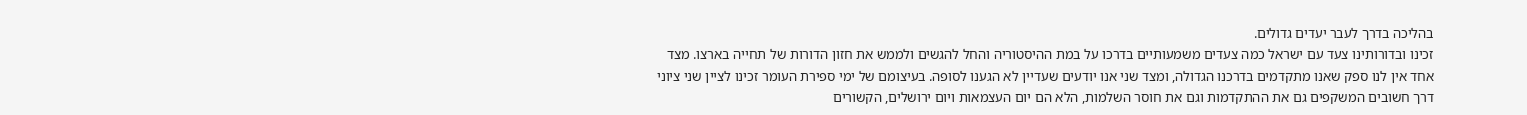בהליכה בדרך לעבר יעדים גדולים.
זכינו ובדורותינו צעד עם ישראל כמה צעדים משמעותיים בדרכו על במת ההיסטוריה והחל להגשים ולממש את חזון הדורות של תחייה בארצו. מצד אחד אין לנו ספק שאנו מתקדמים בדרכנו הגדולה, ומצד שני אנו יודעים שעדיין לא הגענו לסופה. בעיצומם של ימי ספירת העומר זכינו לציין שני ציוני דרך חשובים המשקפים גם את ההתקדמות וגם את חוסר השלמות, הלא הם יום העצמאות ויום ירושלים, הקשורים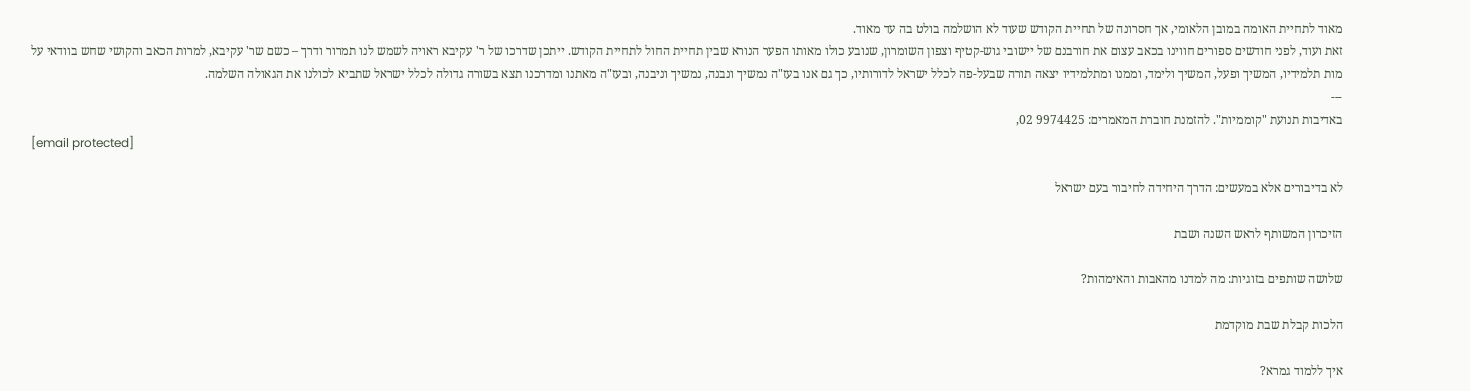מאוד לתחיית האומה במובן הלאומי, אך חסרונה של תחיית הקודש שעוד לא הושלמה בולט בה עד מאוד.
זאת ועוד, לפני חודשים ספורים חווינו בכאב עצום את חורבנם של יישובי גוש-קטיף וצפון השומרון, שנובע כולו מאותו הפער הנורא שבין תחיית החול לתחיית הקודש. ייתכן שדרכו של ר' עקיבא ראויה לשמש לנו תמרור ודרך – כשם שר' עקיבא, למרות הכאב והקושי שחש בוודאי על מות תלמידיו, המשיך ופעל, המשיך ולימד, וממנו ומתלמידיו יצאה תורה שבעל-פה לכלל ישראל לדורותיו, כך גם אנו בעז"ה נמשיך ונבנה, נמשיך וניבנה, ובעז"ה מאתנו ומדרכנו תצא בשורה גדולה לכלל ישראל שתביא לכולנו את הגאולה השלמה.
---
באדיבות תנועת "קוממיות". להזמנת חוברת המאמרים: 9974425 02,
[email protected]

לא בדיבורים אלא במעשים: הדרך היחידה לחיבור בעם ישראל

הזיכרון המשותף לראש השנה ושבת

שלושה שותפים בזוגיות: מה למדנו מהאבות והאימהות?

הלכות קבלת שבת מוקדמת

איך ללמוד גמרא?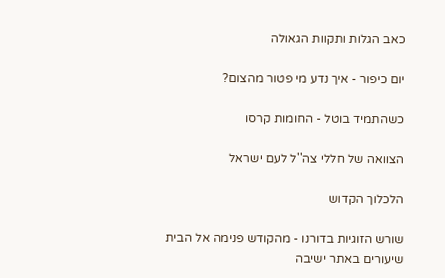כאב הגלות ותקוות הגאולה

יום כיפור - איך נדע מי פטור מהצום?

כשהתמיד בוטל - החומות קרסו

הצוואה של חללי צה''ל לעם ישראל

הלכלוך הקדוש

שורש הזוגיות בדורנו - מהקודש פנימה אל הבית
שיעורים באתר ישיבה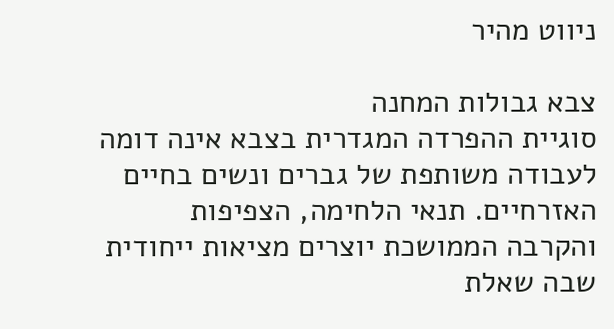ניווט מהיר

צבא גבולות המחנה
סוגיית ההפרדה המגדרית בצבא אינה דומה לעבודה משותפת של גברים ונשים בחיים האזרחיים. תנאי הלחימה, הצפיפות והקרבה הממושכת יוצרים מציאות ייחודית שבה שאלת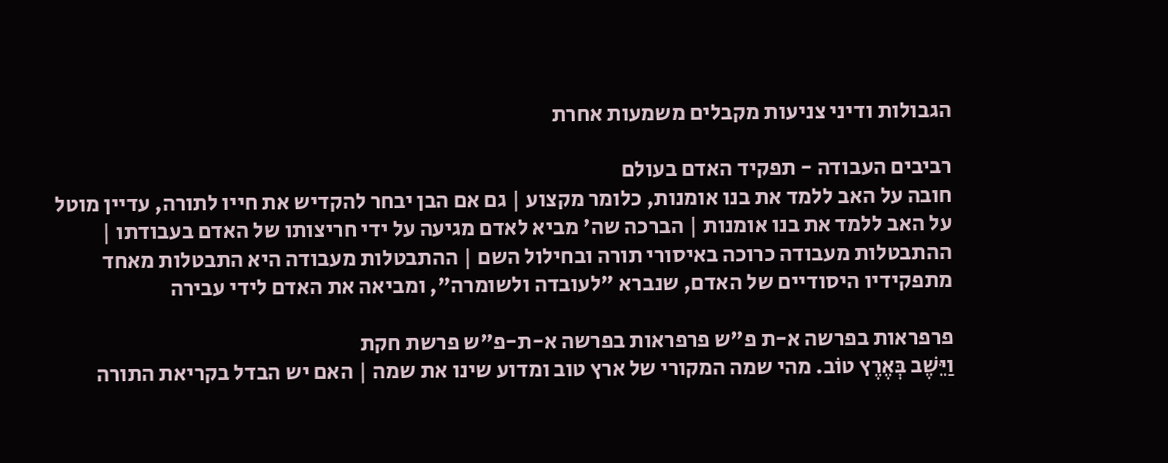הגבולות ודיני צניעות מקבלים משמעות אחרת

רביבים העבודה - תפקיד האדם בעולם
חובה על האב ללמד את בנו אומנות, כלומר מקצוע | גם אם הבן יבחר להקדיש את חייו לתורה, עדיין מוטל על האב ללמד את בנו אומנות | הברכה שה' מביא לאדם מגיעה על ידי חריצותו של האדם בעבודתו | ההתבטלות מעבודה כרוכה באיסורי תורה ובחילול השם | ההתבטלות מעבודה היא התבטלות מאחד מתפקידיו היסודיים של האדם, שנברא "לעובדה ולשומרה", ומביאה את האדם לידי עבירה

פרפראות בפרשה א-ת פ"ש פרפראות בפרשה א-ת-פ"ש פרשת חקת
וַיֵּשֶׁב בְּאֶרֶץ טוֹב. מהי שמה המקורי של ארץ טוב ומדוע שינו את שמה | האם יש הבדל בקריאת התורה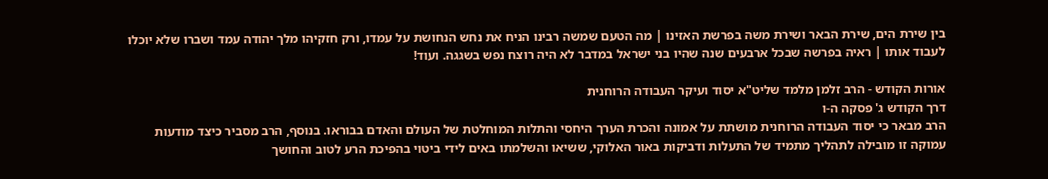בין שירת הים, שירת הבאר ושירת משה בפרשת האזינו | מה הטעם שמשה רבינו הניח את נחש הנחושת על עמדו, ורק חזקיהו מלך יהודה עמד ושברו שלא יוכלו לעבוד אותו | ראיה בפרשה שבכל ארבעים שנה שהיו בני ישראל במדבר לא היה רוצח נפש בשגגה. ועוד!

אורות הקודש - הרב זלמן מלמד שליט"א יסוד ועיקר העבודה הרוחנית
דרך הקודש ג' פסקה ה-ו
הרב מבאר כי יסוד העבודה הרוחנית מושתת על אמונה והכרת הערך היחסי והתלות המוחלטת של העולם והאדם בבוראו. בנוסף, הרב מסביר כיצד מודעות עמוקה זו מובילה לתהליך מתמיד של התעלות ודביקות באור האלוקי, ששיאו והשלמתו באים לידי ביטוי בהפיכת הרע לטוב והחושך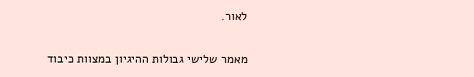לאור.

מאמר שלישי גבולות ההיגיון במצוות כיבוד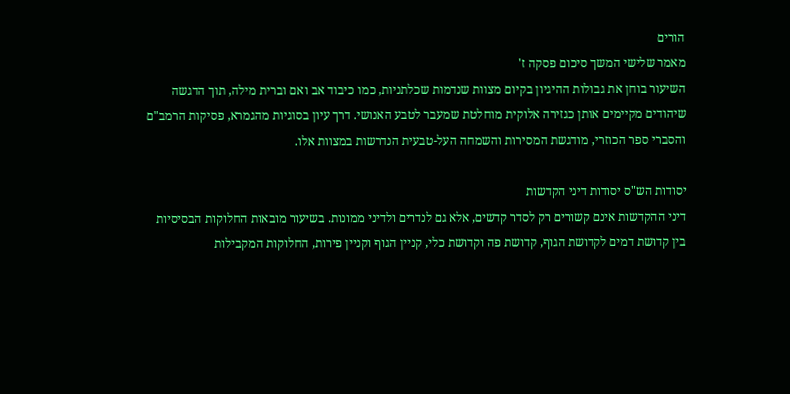הורים
מאמר שלישי המשך סיכום פסקה ז'
השיעור בוחן את גבולות ההיגיון בקיום מצוות שנדמות שכלתניות, כמו כיבוד אב ואם וברית מילה, תוך הדגשה שיהודים מקיימים אותן כגזירה אלוקית מוחלטת שמעבר לטבע האנושי. דרך עיון בסוגיות מהגמרא, פסיקות הרמב"ם והסברי ספר הכוזרי, מודגשת המסירות והשמחה העל-טבעית הנדרשות במצוות אלו.

יסודות הש"ס יסודות דיני הקדשות
דיני ההקדשות אינם קשורים רק לסדר קדשים, אלא גם לנדרים ולדיני ממונות. בשיעור מובאות החלוקות הבסיסיות בין קדושת דמים לקדושת הגוף, קדושת פה וקדושת כלי, קניין הגוף וקניין פירות, החלוקות המקבילות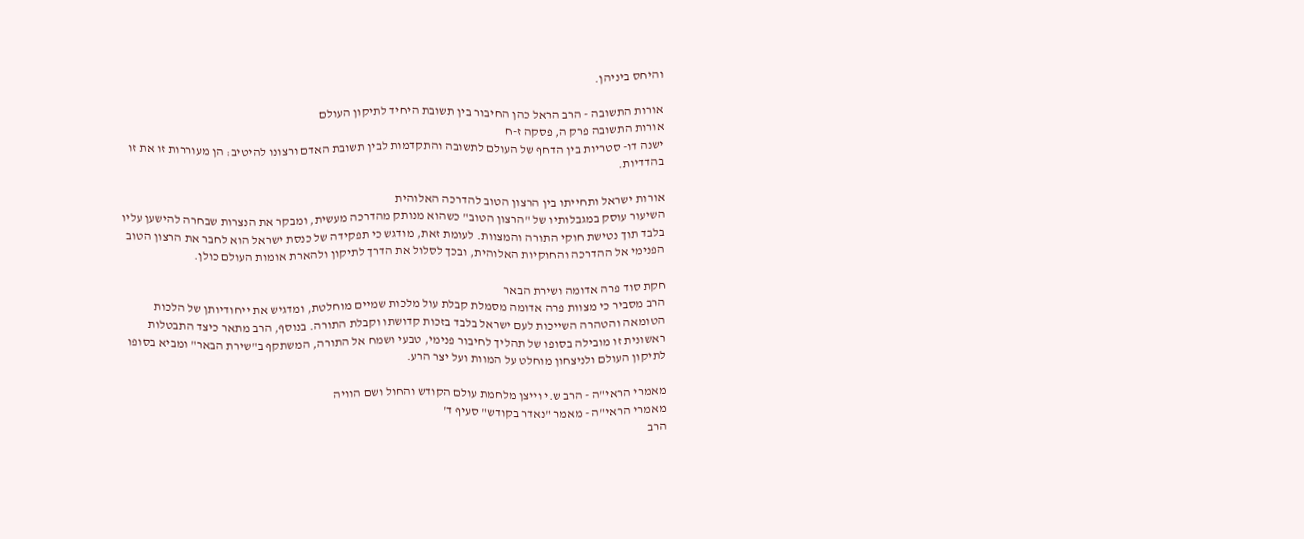והיחס ביניהן.

אורות התשובה - הרב הראל כהן החיבור בין תשובת היחיד לתיקון העולם
אורות התשובה פרק ה, פסקה ז-ח
ישנה דו- סטריות בין הדחף של העולם לתשובה והתקדמות לבין תשובת האדם ורצונו להיטיב: הן מעוררות זו את זו בהדדיות.

אורות ישראל ותחייתו בין הרצון הטוב להדרכה האלוהית
השיעור עוסק במגבלותיו של "הרצון הטוב" כשהוא מנותק מהדרכה מעשית, ומבקר את הנצרות שבחרה להישען עליו בלבד תוך נטישת חוקי התורה והמצוות. לעומת זאת, מודגש כי תפקידה של כנסת ישראל הוא לחבר את הרצון הטוב הפנימי אל ההדרכה והחוקיות האלוהית, ובכך לסלול את הדרך לתיקון ולהארת אומות העולם כולן.

חקת סוד פרה אדומה ושירת הבאר
הרב מסביר כי מצוות פרה אדומה מסמלת קבלת עול מלכות שמיים מוחלטת, ומדגיש את ייחודיותן של הלכות הטומאה והטהרה השייכות לעם ישראל בלבד בזכות קדושתו וקבלת התורה. בנוסף, הרב מתאר כיצד התבטלות ראשונית זו מובילה בסופו של תהליך לחיבור פנימי, טבעי ושמח אל התורה, המשתקף ב"שירת הבאר" ומביא בסופו לתיקון העולם ולניצחון מוחלט על המוות ועל יצר הרע.

מאמרי הראי"ה - הרב ש.י וייצן מלחמת עולם הקודש והחול ושם הוויה
מאמרי הראי"ה - מאמר "נאדר בקודש" סעיף ד'
הרב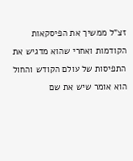זצ"ל ממשיך את הפיסקאות הקודמות ואחרי שהוא מדגיש את התפיסות של עולם הקודש והחול הוא אומר שיש את שם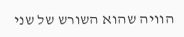הוויה שהוא השורש של שני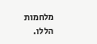מלחמות הללו.